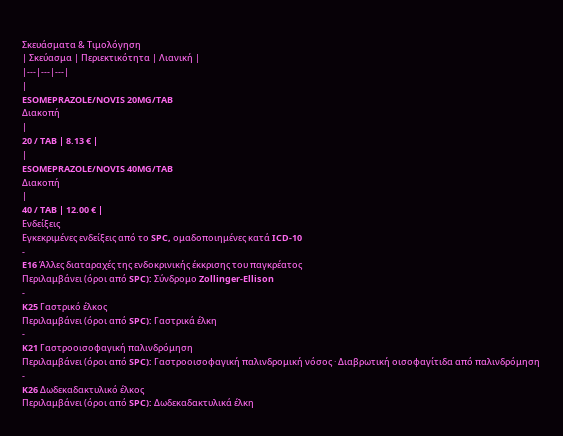Σκευάσματα & Τιμολόγηση
| Σκεύασμα | Περιεκτικότητα | Λιανική |
|---|---|---|
|
ESOMEPRAZOLE/NOVIS 20MG/TAB
Διακοπή
|
20 / TAB | 8.13 € |
|
ESOMEPRAZOLE/NOVIS 40MG/TAB
Διακοπή
|
40 / TAB | 12.00 € |
Ενδείξεις
Εγκεκριμένες ενδείξεις από το SPC, ομαδοποιημένες κατά ICD-10
-
E16 Άλλες διαταραχές της ενδοκρινικής έκκρισης του παγκρέατος
Περιλαμβάνει (όροι από SPC): Σύνδρομο Zollinger-Ellison
-
K25 Γαστρικό έλκος
Περιλαμβάνει (όροι από SPC): Γαστρικά έλκη
-
K21 Γαστροοισοφαγική παλινδρόμηση
Περιλαμβάνει (όροι από SPC): Γαστροοισοφαγική παλινδρομική νόσος · Διαβρωτική οισοφαγίτιδα από παλινδρόμηση
-
K26 Δωδεκαδακτυλικό έλκος
Περιλαμβάνει (όροι από SPC): Δωδεκαδακτυλικά έλκη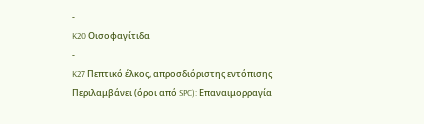-
K20 Οισοφαγίτιδα
-
K27 Πεπτικό έλκος, απροσδιόριστης εντόπισης
Περιλαμβάνει (όροι από SPC): Επαναιμορραγία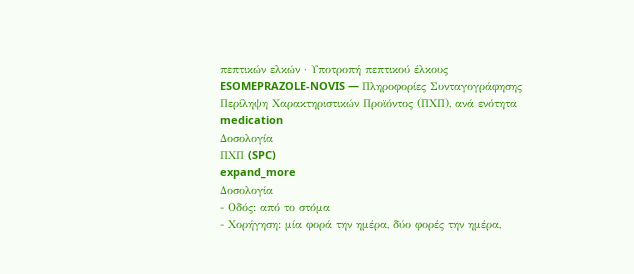πεπτικών ελκών · Υποτροπή πεπτικού έλκους
ESOMEPRAZOLE-NOVIS — Πληροφορίες Συνταγογράφησης
Περίληψη Χαρακτηριστικών Προϊόντος (ΠΧΠ), ανά ενότητα
medication
Δοσολογία
ΠΧΠ (SPC)
expand_more
Δοσολογία
- Οδός: από το στόμα
- Χορήγηση: μία φορά την ημέρα, δύο φορές την ημέρα,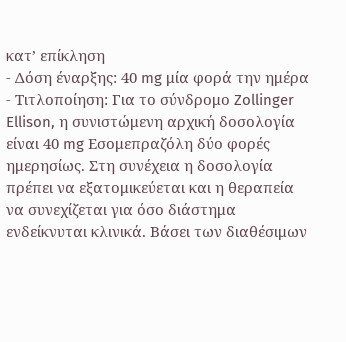κατ’ επίκληση
- Δόση έναρξης: 40 mg μία φορά την ημέρα
- Τιτλοποίηση: Για το σύνδρομο Zollinger Ellison, η συνιστώμενη αρχική δοσολογία είναι 40 mg Εσομεπραζόλη δύο φορές ημερησίως. Στη συνέχεια η δοσολογία πρέπει να εξατομικεύεται και η θεραπεία να συνεχίζεται για όσο διάστημα ενδείκνυται κλινικά. Βάσει των διαθέσιμων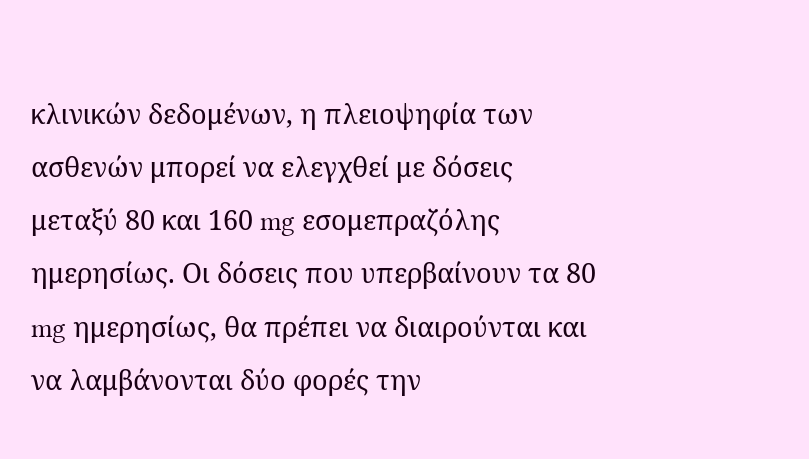κλινικών δεδομένων, η πλειοψηφία των ασθενών μπορεί να ελεγχθεί με δόσεις μεταξύ 80 και 160 mg εσομεπραζόλης ημερησίως. Οι δόσεις που υπερβαίνουν τα 80 mg ημερησίως, θα πρέπει να διαιρούνται και να λαμβάνονται δύο φορές την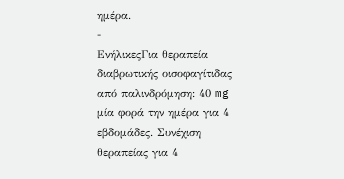ημέρα.
-
ΕνήλικεςΓια θεραπεία διαβρωτικής οισοφαγίτιδας από παλινδρόμηση: 40 mg μία φορά την ημέρα για 4 εβδομάδες. Συνέχιση θεραπείας για 4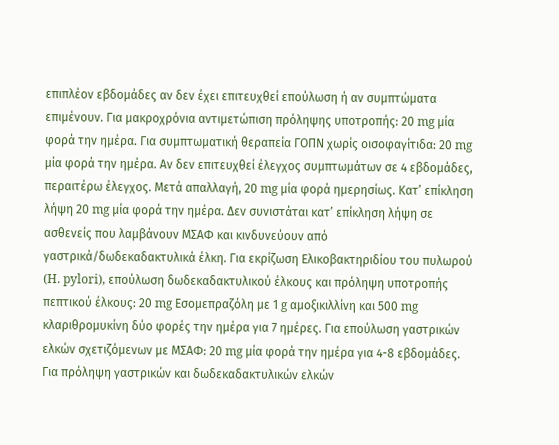επιπλέον εβδομάδες αν δεν έχει επιτευχθεί επούλωση ή αν συμπτώματα επιμένουν. Για μακροχρόνια αντιμετώπιση πρόληψης υποτροπής: 20 mg μία φορά την ημέρα. Για συμπτωματική θεραπεία ΓΟΠΝ χωρίς οισοφαγίτιδα: 20 mg μία φορά την ημέρα. Αν δεν επιτευχθεί έλεγχος συμπτωμάτων σε 4 εβδομάδες, περαιτέρω έλεγχος. Μετά απαλλαγή, 20 mg μία φορά ημερησίως. Κατ’ επίκληση λήψη 20 mg μία φορά την ημέρα. Δεν συνιστάται κατ’ επίκληση λήψη σε ασθενείς που λαμβάνουν ΜΣΑΦ και κινδυνεύουν από γαστρικά/δωδεκαδακτυλικά έλκη. Για εκρίζωση Ελικοβακτηριδίου του πυλωρού (H. pylori), επούλωση δωδεκαδακτυλικού έλκους και πρόληψη υποτροπής πεπτικού έλκους: 20 mg Εσομεπραζόλη με 1 g αμοξικιλλίνη και 500 mg κλαριθρομυκίνη δύο φορές την ημέρα για 7 ημέρες. Για επούλωση γαστρικών ελκών σχετιζόμενων με ΜΣΑΦ: 20 mg μία φορά την ημέρα για 4-8 εβδομάδες. Για πρόληψη γαστρικών και δωδεκαδακτυλικών ελκών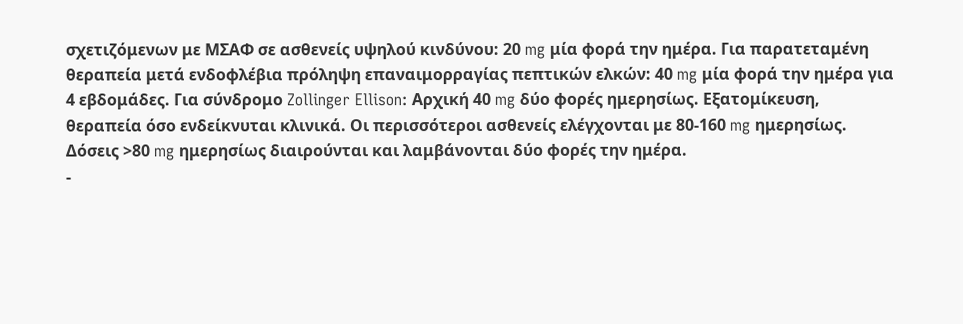σχετιζόμενων με ΜΣΑΦ σε ασθενείς υψηλού κινδύνου: 20 mg μία φορά την ημέρα. Για παρατεταμένη θεραπεία μετά ενδοφλέβια πρόληψη επαναιμορραγίας πεπτικών ελκών: 40 mg μία φορά την ημέρα για 4 εβδομάδες. Για σύνδρομο Zollinger Ellison: Αρχική 40 mg δύο φορές ημερησίως. Εξατομίκευση, θεραπεία όσο ενδείκνυται κλινικά. Οι περισσότεροι ασθενείς ελέγχονται με 80-160 mg ημερησίως. Δόσεις >80 mg ημερησίως διαιρούνται και λαμβάνονται δύο φορές την ημέρα.
-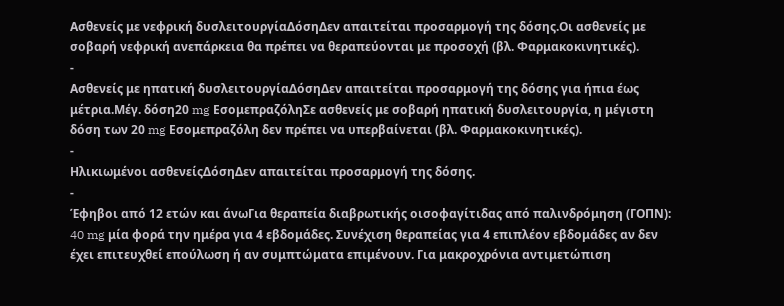Ασθενείς με νεφρική δυσλειτουργίαΔόσηΔεν απαιτείται προσαρμογή της δόσης.Οι ασθενείς με σοβαρή νεφρική ανεπάρκεια θα πρέπει να θεραπεύονται με προσοχή (βλ. Φαρμακοκινητικές).
-
Ασθενείς με ηπατική δυσλειτουργίαΔόσηΔεν απαιτείται προσαρμογή της δόσης για ήπια έως μέτρια.Μέγ. δόση20 mg ΕσομεπραζόληΣε ασθενείς με σοβαρή ηπατική δυσλειτουργία, η μέγιστη δόση των 20 mg Εσομεπραζόλη δεν πρέπει να υπερβαίνεται (βλ. Φαρμακοκινητικές).
-
Ηλικιωμένοι ασθενείςΔόσηΔεν απαιτείται προσαρμογή της δόσης.
-
Έφηβοι από 12 ετών και άνωΓια θεραπεία διαβρωτικής οισοφαγίτιδας από παλινδρόμηση (ΓΟΠΝ): 40 mg μία φορά την ημέρα για 4 εβδομάδες. Συνέχιση θεραπείας για 4 επιπλέον εβδομάδες αν δεν έχει επιτευχθεί επούλωση ή αν συμπτώματα επιμένουν. Για μακροχρόνια αντιμετώπιση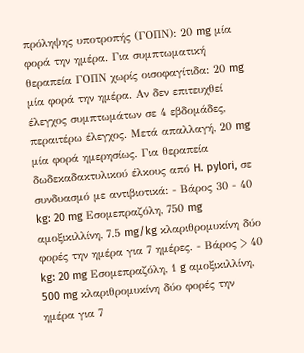πρόληψης υποτροπής (ΓΟΠΝ): 20 mg μία φορά την ημέρα. Για συμπτωματική θεραπεία ΓΟΠΝ χωρίς οισοφαγίτιδα: 20 mg μία φορά την ημέρα. Αν δεν επιτευχθεί έλεγχος συμπτωμάτων σε 4 εβδομάδες, περαιτέρω έλεγχος. Μετά απαλλαγή, 20 mg μία φορά ημερησίως. Για θεραπεία δωδεκαδακτυλικού έλκους από H. pylori, σε συνδυασμό με αντιβιοτικά: - Βάρος 30 - 40 kg: 20 mg Εσομεπραζόλη, 750 mg αμοξικιλλίνη, 7.5 mg/kg κλαριθρομυκίνη δύο φορές την ημέρα για 7 ημέρες. - Βάρος > 40 kg: 20 mg Εσομεπραζόλη, 1 g αμοξικιλλίνη, 500 mg κλαριθρομυκίνη δύο φορές την ημέρα για 7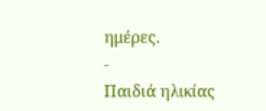ημέρες.
-
Παιδιά ηλικίας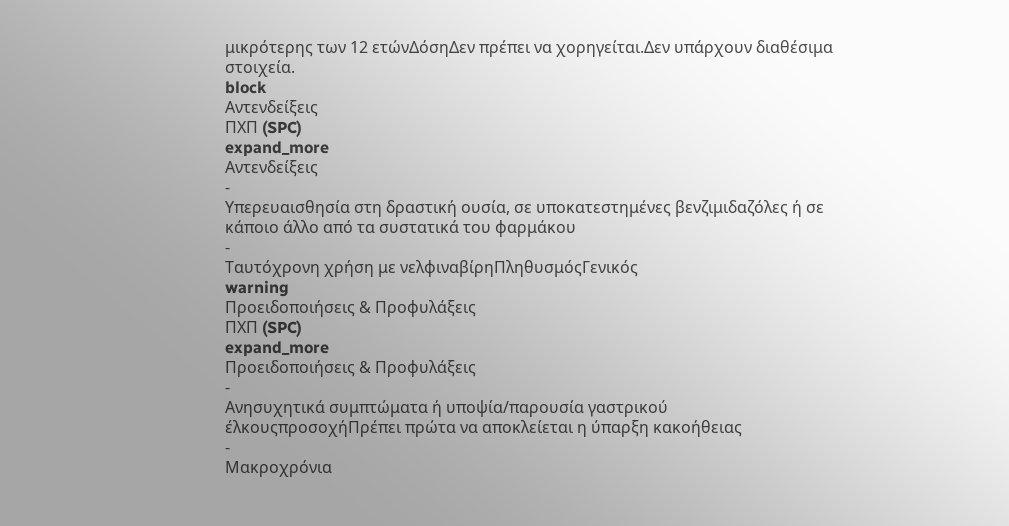μικρότερης των 12 ετώνΔόσηΔεν πρέπει να χορηγείται.Δεν υπάρχουν διαθέσιμα στοιχεία.
block
Αντενδείξεις
ΠΧΠ (SPC)
expand_more
Αντενδείξεις
-
Υπερευαισθησία στη δραστική ουσία, σε υποκατεστημένες βενζιμιδαζόλες ή σε κάποιο άλλο από τα συστατικά του φαρμάκου
-
Ταυτόχρονη χρήση με νελφιναβίρηΠληθυσμόςΓενικός
warning
Προειδοποιήσεις & Προφυλάξεις
ΠΧΠ (SPC)
expand_more
Προειδοποιήσεις & Προφυλάξεις
-
Ανησυχητικά συμπτώματα ή υποψία/παρουσία γαστρικού έλκουςπροσοχήΠρέπει πρώτα να αποκλείεται η ύπαρξη κακοήθειας
-
Μακροχρόνια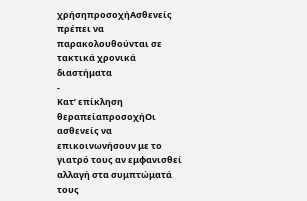χρήσηπροσοχήΑσθενείς πρέπει να παρακολουθούνται σε τακτικά χρονικά διαστήματα
-
Κατ’ επίκληση θεραπείαπροσοχήΟι ασθενείς να επικοινωνήσουν με το γιατρό τους αν εμφανισθεί αλλαγή στα συμπτώματά τους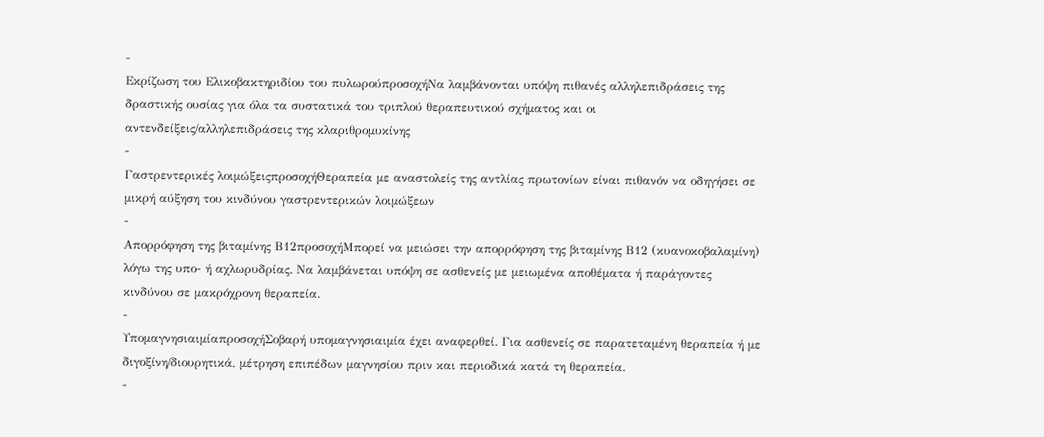-
Εκρίζωση του Ελικοβακτηριδίου του πυλωρούπροσοχήΝα λαμβάνονται υπόψη πιθανές αλληλεπιδράσεις της δραστικής ουσίας για όλα τα συστατικά του τριπλού θεραπευτικού σχήματος και οι αντενδείξεις/αλληλεπιδράσεις της κλαριθρομυκίνης
-
Γαστρεντερικές λοιμώξειςπροσοχήΘεραπεία με αναστολείς της αντλίας πρωτονίων είναι πιθανόν να οδηγήσει σε μικρή αύξηση του κινδύνου γαστρεντερικών λοιμώξεων
-
Απορρόφηση της βιταμίνης Β12προσοχήΜπορεί να μειώσει την απορρόφηση της βιταμίνης Β12 (κυανοκοβαλαμίνη) λόγω της υπο- ή αχλωρυδρίας. Να λαμβάνεται υπόψη σε ασθενείς με μειωμένα αποθέματα ή παράγοντες κινδύνου σε μακρόχρονη θεραπεία.
-
ΥπομαγνησιαιμίαπροσοχήΣοβαρή υπομαγνησιαιμία έχει αναφερθεί. Για ασθενείς σε παρατεταμένη θεραπεία ή με διγοξίνη/διουρητικά, μέτρηση επιπέδων μαγνησίου πριν και περιοδικά κατά τη θεραπεία.
-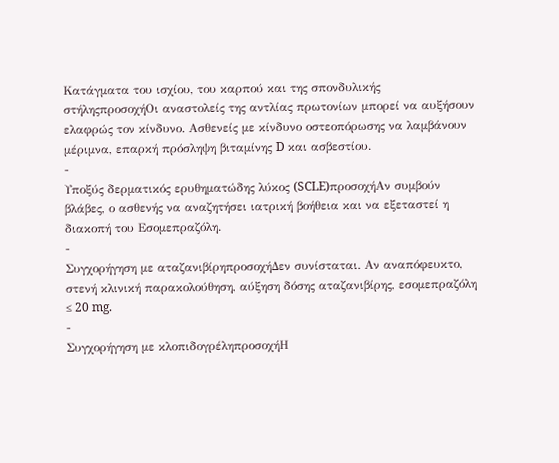Κατάγματα του ισχίου, του καρπού και της σπονδυλικής στήληςπροσοχήΟι αναστολείς της αντλίας πρωτονίων μπορεί να αυξήσουν ελαφρώς τον κίνδυνο. Ασθενείς με κίνδυνο οστεοπόρωσης να λαμβάνουν μέριμνα, επαρκή πρόσληψη βιταμίνης D και ασβεστίου.
-
Υποξύς δερματικός ερυθηματώδης λύκος (SCLE)προσοχήΑν συμβούν βλάβες, ο ασθενής να αναζητήσει ιατρική βοήθεια και να εξεταστεί η διακοπή του Εσομεπραζόλη.
-
Συγχορήγηση με αταζανιβίρηπροσοχήΔεν συνίσταται. Αν αναπόφευκτο, στενή κλινική παρακολούθηση, αύξηση δόσης αταζανιβίρης, εσομεπραζόλη ≤ 20 mg.
-
Συγχορήγηση με κλοπιδογρέληπροσοχήΗ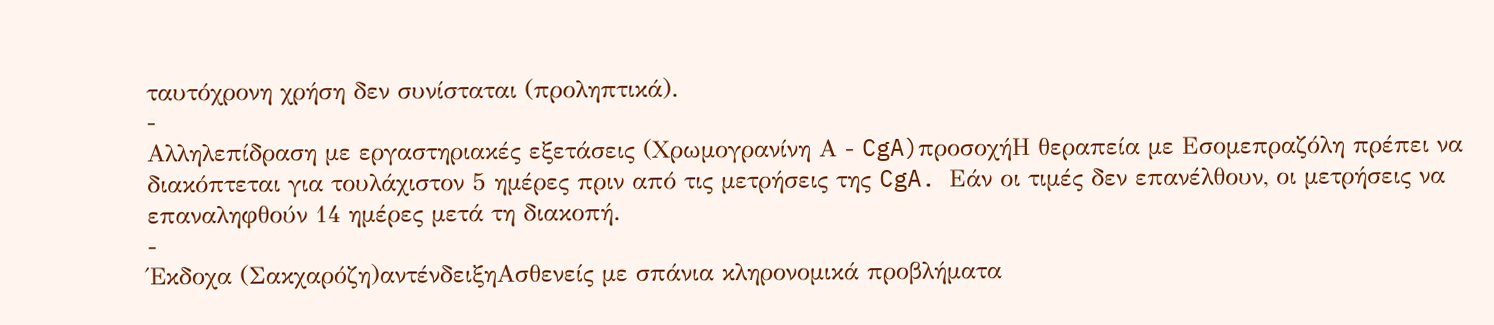ταυτόχρονη χρήση δεν συνίσταται (προληπτικά).
-
Αλληλεπίδραση με εργαστηριακές εξετάσεις (Χρωμογρανίνη Α - CgA)προσοχήΗ θεραπεία με Εσομεπραζόλη πρέπει να διακόπτεται για τουλάχιστον 5 ημέρες πριν από τις μετρήσεις της CgA. Εάν οι τιμές δεν επανέλθουν, οι μετρήσεις να επαναληφθούν 14 ημέρες μετά τη διακοπή.
-
Έκδοχα (Σακχαρόζη)αντένδειξηΑσθενείς με σπάνια κληρονομικά προβλήματα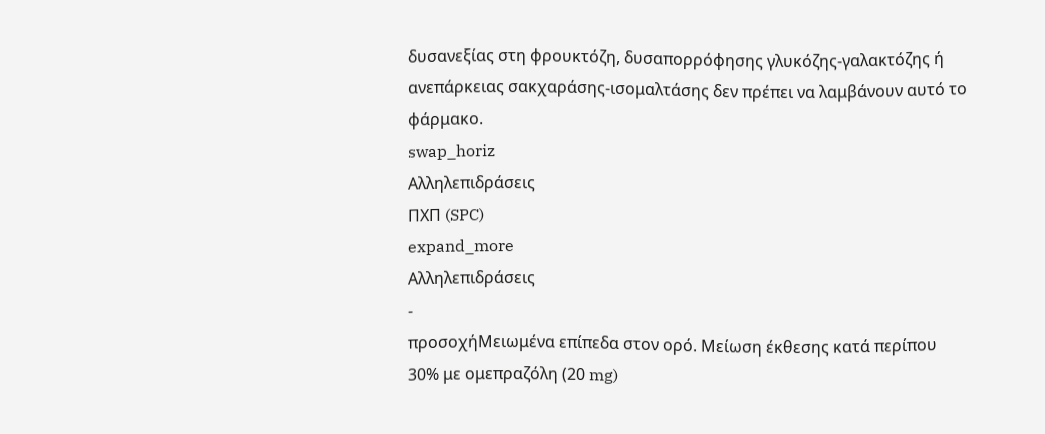δυσανεξίας στη φρουκτόζη, δυσαπορρόφησης γλυκόζης-γαλακτόζης ή ανεπάρκειας σακχαράσης-ισομαλτάσης δεν πρέπει να λαμβάνουν αυτό το φάρμακο.
swap_horiz
Αλληλεπιδράσεις
ΠΧΠ (SPC)
expand_more
Αλληλεπιδράσεις
-
προσοχήΜειωμένα επίπεδα στον ορό. Μείωση έκθεσης κατά περίπου 30% με ομεπραζόλη (20 mg)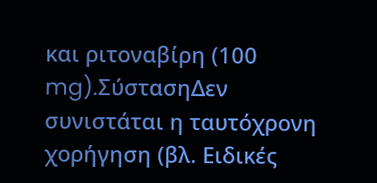και ριτοναβίρη (100 mg).ΣύστασηΔεν συνιστάται η ταυτόχρονη χορήγηση (βλ. Ειδικές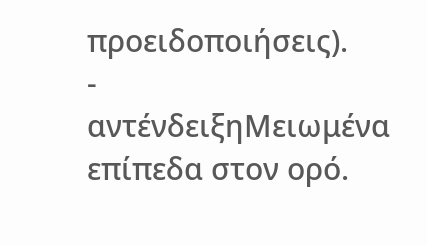προειδοποιήσεις).
-
αντένδειξηΜειωμένα επίπεδα στον ορό.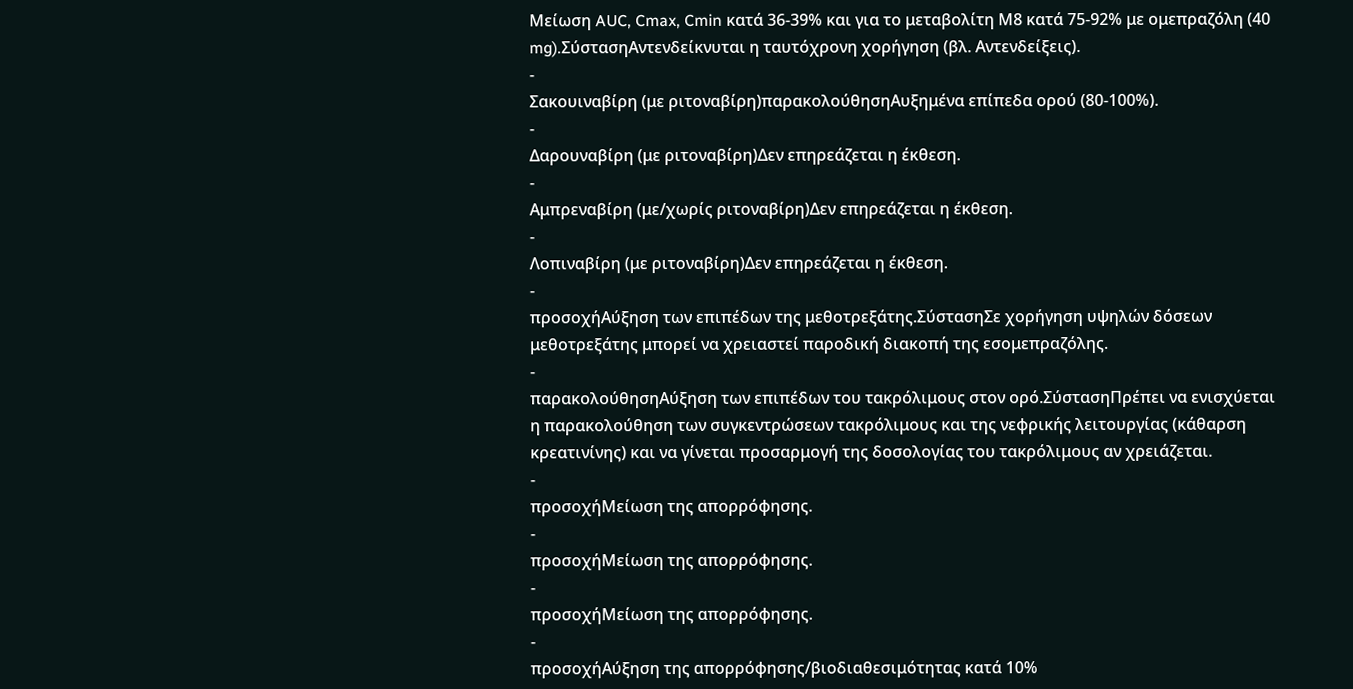Μείωση AUC, Cmax, Cmin κατά 36-39% και για το μεταβολίτη Μ8 κατά 75-92% με ομεπραζόλη (40 mg).ΣύστασηΑντενδείκνυται η ταυτόχρονη χορήγηση (βλ. Αντενδείξεις).
-
Σακουιναβίρη (με ριτοναβίρη)παρακολούθησηΑυξημένα επίπεδα ορού (80-100%).
-
Δαρουναβίρη (με ριτοναβίρη)Δεν επηρεάζεται η έκθεση.
-
Αμπρεναβίρη (με/χωρίς ριτοναβίρη)Δεν επηρεάζεται η έκθεση.
-
Λοπιναβίρη (με ριτοναβίρη)Δεν επηρεάζεται η έκθεση.
-
προσοχήΑύξηση των επιπέδων της μεθοτρεξάτης.ΣύστασηΣε χορήγηση υψηλών δόσεων μεθοτρεξάτης μπορεί να χρειαστεί παροδική διακοπή της εσομεπραζόλης.
-
παρακολούθησηΑύξηση των επιπέδων του τακρόλιμους στον ορό.ΣύστασηΠρέπει να ενισχύεται η παρακολούθηση των συγκεντρώσεων τακρόλιμους και της νεφρικής λειτουργίας (κάθαρση κρεατινίνης) και να γίνεται προσαρμογή της δοσολογίας του τακρόλιμους αν χρειάζεται.
-
προσοχήΜείωση της απορρόφησης.
-
προσοχήΜείωση της απορρόφησης.
-
προσοχήΜείωση της απορρόφησης.
-
προσοχήΑύξηση της απορρόφησης/βιοδιαθεσιμότητας κατά 10%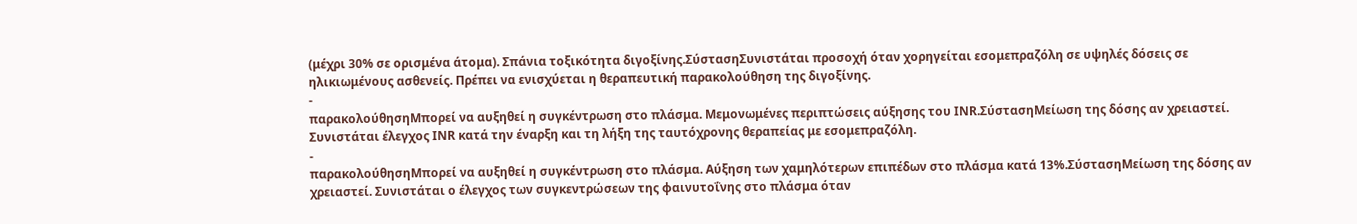(μέχρι 30% σε ορισμένα άτομα). Σπάνια τοξικότητα διγοξίνης.ΣύστασηΣυνιστάται προσοχή όταν χορηγείται εσομεπραζόλη σε υψηλές δόσεις σε ηλικιωμένους ασθενείς. Πρέπει να ενισχύεται η θεραπευτική παρακολούθηση της διγοξίνης.
-
παρακολούθησηΜπορεί να αυξηθεί η συγκέντρωση στο πλάσμα. Μεμονωμένες περιπτώσεις αύξησης του INR.ΣύστασηΜείωση της δόσης αν χρειαστεί. Συνιστάται έλεγχος INR κατά την έναρξη και τη λήξη της ταυτόχρονης θεραπείας με εσομεπραζόλη.
-
παρακολούθησηΜπορεί να αυξηθεί η συγκέντρωση στο πλάσμα. Αύξηση των χαμηλότερων επιπέδων στο πλάσμα κατά 13%.ΣύστασηΜείωση της δόσης αν χρειαστεί. Συνιστάται ο έλεγχος των συγκεντρώσεων της φαινυτοΐνης στο πλάσμα όταν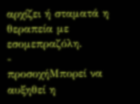αρχίζει ή σταματά η θεραπεία με εσομεπραζόλη.
-
προσοχήΜπορεί να αυξηθεί η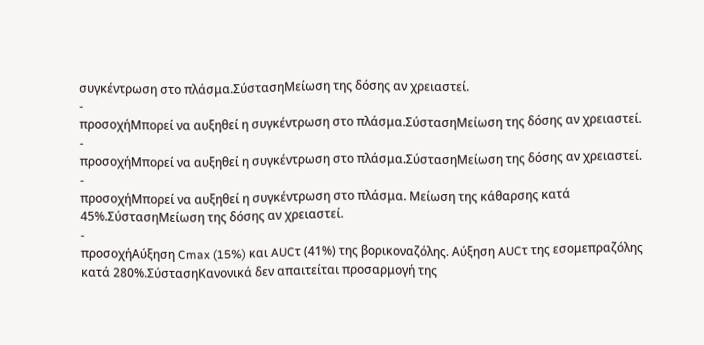συγκέντρωση στο πλάσμα.ΣύστασηΜείωση της δόσης αν χρειαστεί.
-
προσοχήΜπορεί να αυξηθεί η συγκέντρωση στο πλάσμα.ΣύστασηΜείωση της δόσης αν χρειαστεί.
-
προσοχήΜπορεί να αυξηθεί η συγκέντρωση στο πλάσμα.ΣύστασηΜείωση της δόσης αν χρειαστεί.
-
προσοχήΜπορεί να αυξηθεί η συγκέντρωση στο πλάσμα. Μείωση της κάθαρσης κατά 45%.ΣύστασηΜείωση της δόσης αν χρειαστεί.
-
προσοχήΑύξηση Cmax (15%) και AUCτ (41%) της βορικοναζόλης. Αύξηση AUCτ της εσομεπραζόλης κατά 280%.ΣύστασηΚανονικά δεν απαιτείται προσαρμογή της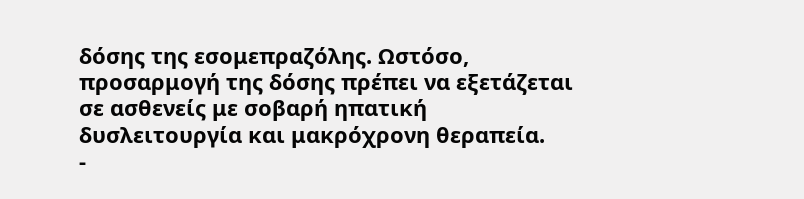δόσης της εσομεπραζόλης. Ωστόσο, προσαρμογή της δόσης πρέπει να εξετάζεται σε ασθενείς με σοβαρή ηπατική δυσλειτουργία και μακρόχρονη θεραπεία.
-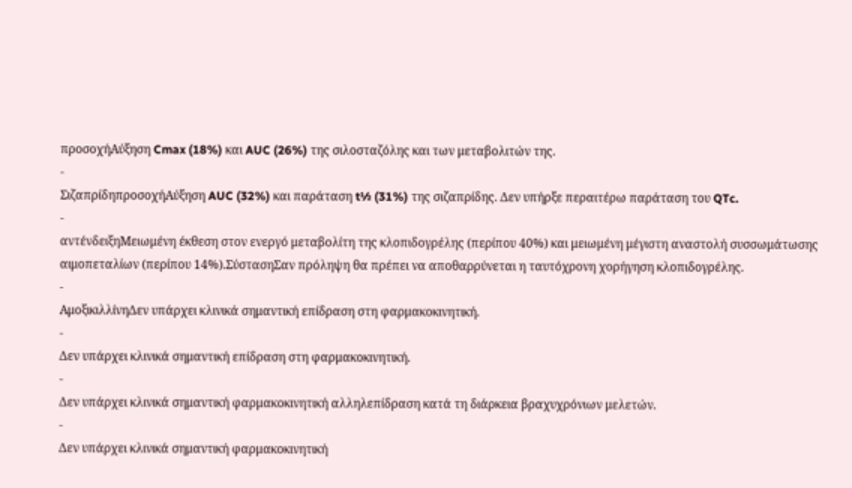προσοχήΑύξηση Cmax (18%) και AUC (26%) της σιλοσταζόλης και των μεταβολιτών της.
-
ΣιζαπρίδηπροσοχήΑύξηση AUC (32%) και παράταση t½ (31%) της σιζαπρίδης. Δεν υπήρξε περαιτέρω παράταση του QTc.
-
αντένδειξηΜειωμένη έκθεση στον ενεργό μεταβολίτη της κλοπιδογρέλης (περίπου 40%) και μειωμένη μέγιστη αναστολή συσσωμάτωσης αιμοπεταλίων (περίπου 14%).ΣύστασηΣαν πρόληψη θα πρέπει να αποθαρρύνεται η ταυτόχρονη χορήγηση κλοπιδογρέλης.
-
ΑμοξικιλλίνηΔεν υπάρχει κλινικά σημαντική επίδραση στη φαρμακοκινητική.
-
Δεν υπάρχει κλινικά σημαντική επίδραση στη φαρμακοκινητική.
-
Δεν υπάρχει κλινικά σημαντική φαρμακοκινητική αλληλεπίδραση κατά τη διάρκεια βραχυχρόνιων μελετών.
-
Δεν υπάρχει κλινικά σημαντική φαρμακοκινητική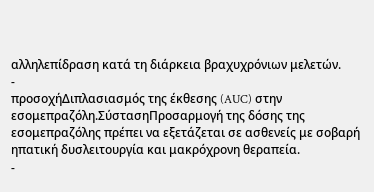αλληλεπίδραση κατά τη διάρκεια βραχυχρόνιων μελετών.
-
προσοχήΔιπλασιασμός της έκθεσης (AUC) στην εσομεπραζόλη.ΣύστασηΠροσαρμογή της δόσης της εσομεπραζόλης πρέπει να εξετάζεται σε ασθενείς με σοβαρή ηπατική δυσλειτουργία και μακρόχρονη θεραπεία.
-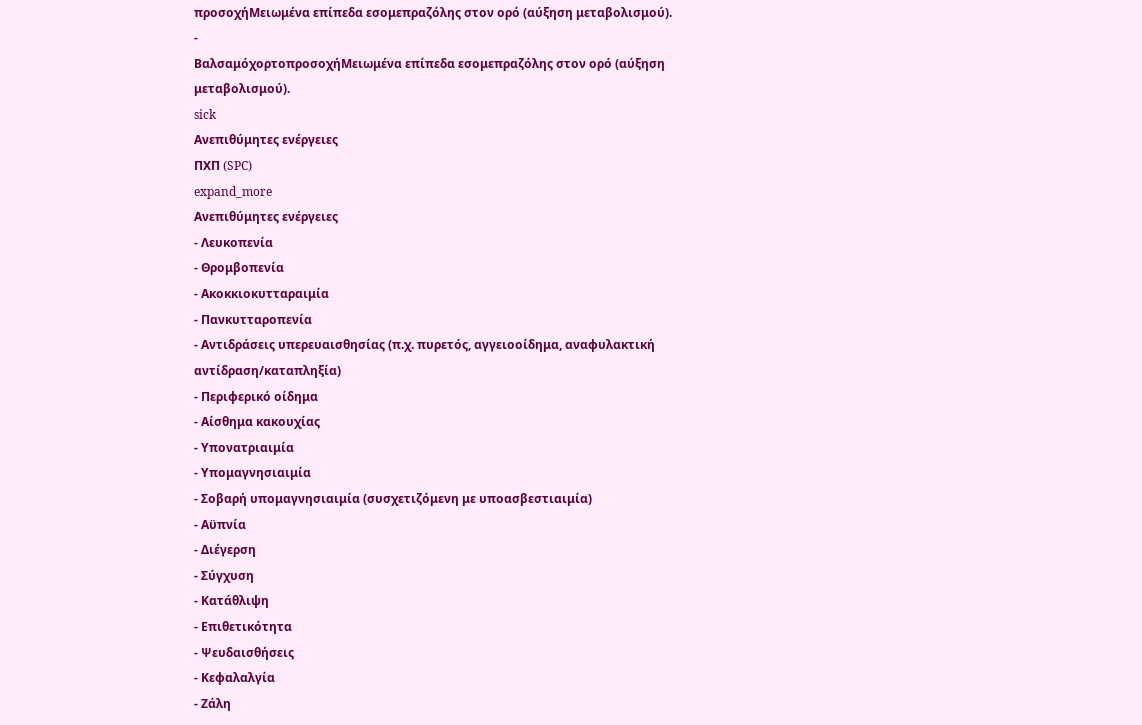προσοχήΜειωμένα επίπεδα εσομεπραζόλης στον ορό (αύξηση μεταβολισμού).
-
ΒαλσαμόχορτοπροσοχήΜειωμένα επίπεδα εσομεπραζόλης στον ορό (αύξηση μεταβολισμού).
sick
Ανεπιθύμητες ενέργειες
ΠΧΠ (SPC)
expand_more
Ανεπιθύμητες ενέργειες
- Λευκοπενία
- Θρομβοπενία
- Ακοκκιοκυτταραιμία
- Πανκυτταροπενία
- Αντιδράσεις υπερευαισθησίας (π.χ. πυρετός, αγγειοοίδημα, αναφυλακτική αντίδραση/καταπληξία)
- Περιφερικό οίδημα
- Αίσθημα κακουχίας
- Υπονατριαιμία
- Υπομαγνησιαιμία
- Σοβαρή υπομαγνησιαιμία (συσχετιζόμενη με υποασβεστιαιμία)
- Αϋπνία
- Διέγερση
- Σύγχυση
- Κατάθλιψη
- Επιθετικότητα
- Ψευδαισθήσεις
- Κεφαλαλγία
- Ζάλη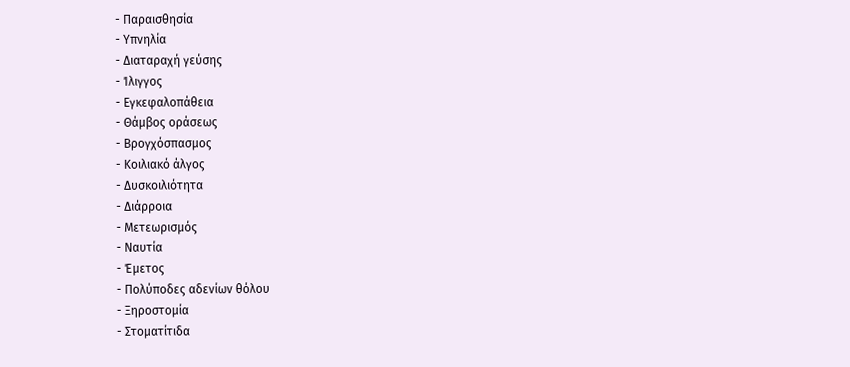- Παραισθησία
- Υπνηλία
- Διαταραχή γεύσης
- Ίλιγγος
- Εγκεφαλοπάθεια
- Θάμβος οράσεως
- Βρογχόσπασμος
- Κοιλιακό άλγος
- Δυσκοιλιότητα
- Διάρροια
- Μετεωρισμός
- Ναυτία
- Έμετος
- Πολύποδες αδενίων θόλου
- Ξηροστομία
- Στοματίτιδα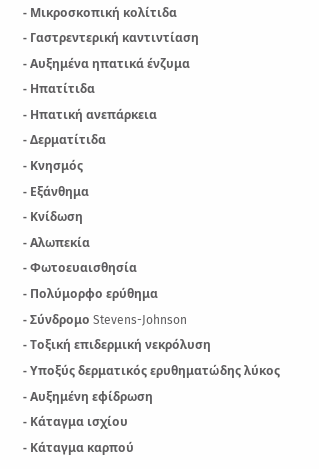- Μικροσκοπική κολίτιδα
- Γαστρεντερική καντιντίαση
- Αυξημένα ηπατικά ένζυμα
- Ηπατίτιδα
- Ηπατική ανεπάρκεια
- Δερματίτιδα
- Κνησμός
- Εξάνθημα
- Κνίδωση
- Αλωπεκία
- Φωτοευαισθησία
- Πολύμορφο ερύθημα
- Σύνδρομο Stevens-Johnson
- Τοξική επιδερμική νεκρόλυση
- Υποξύς δερματικός ερυθηματώδης λύκος
- Αυξημένη εφίδρωση
- Κάταγμα ισχίου
- Κάταγμα καρπού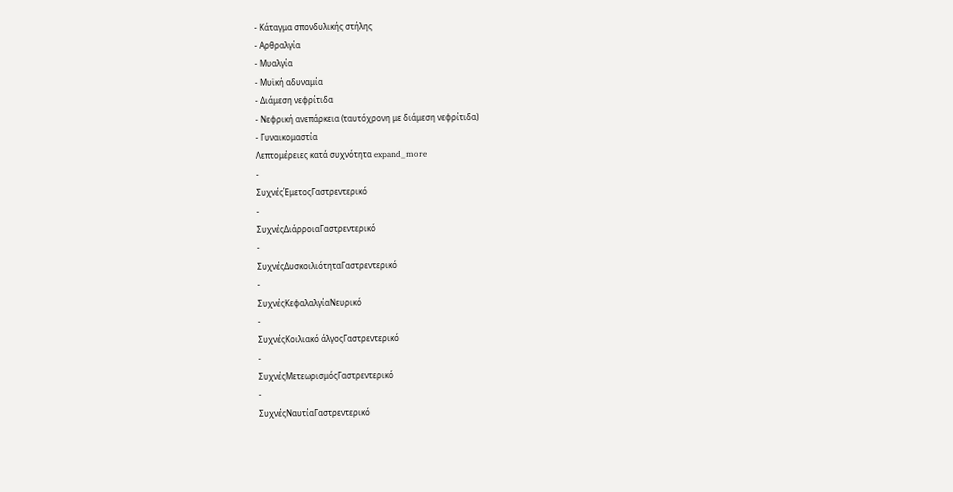- Κάταγμα σπονδυλικής στήλης
- Αρθραλγία
- Μυαλγία
- Μυϊκή αδυναμία
- Διάμεση νεφρίτιδα
- Νεφρική ανεπάρκεια (ταυτόχρονη με διάμεση νεφρίτιδα)
- Γυναικομαστία
Λεπτομέρειες κατά συχνότητα expand_more
-
ΣυχνέςΈμετοςΓαστρεντερικό
-
ΣυχνέςΔιάρροιαΓαστρεντερικό
-
ΣυχνέςΔυσκοιλιότηταΓαστρεντερικό
-
ΣυχνέςΚεφαλαλγίαΝευρικό
-
ΣυχνέςΚοιλιακό άλγοςΓαστρεντερικό
-
ΣυχνέςΜετεωρισμόςΓαστρεντερικό
-
ΣυχνέςΝαυτίαΓαστρεντερικό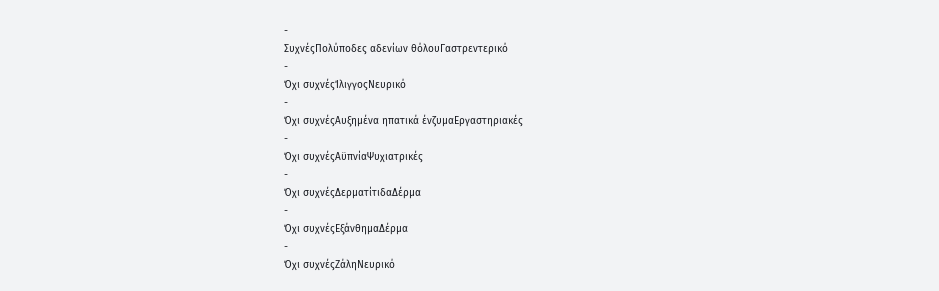-
ΣυχνέςΠολύποδες αδενίων θόλουΓαστρεντερικό
-
Όχι συχνέςΊλιγγοςΝευρικό
-
Όχι συχνέςΑυξημένα ηπατικά ένζυμαΕργαστηριακές
-
Όχι συχνέςΑϋπνίαΨυχιατρικές
-
Όχι συχνέςΔερματίτιδαΔέρμα
-
Όχι συχνέςΕξάνθημαΔέρμα
-
Όχι συχνέςΖάληΝευρικό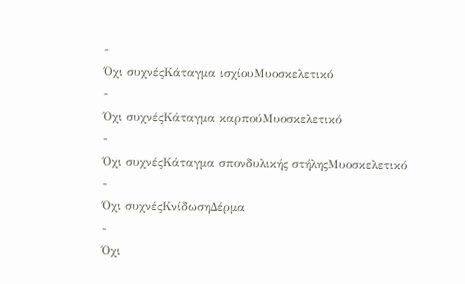-
Όχι συχνέςΚάταγμα ισχίουΜυοσκελετικό
-
Όχι συχνέςΚάταγμα καρπούΜυοσκελετικό
-
Όχι συχνέςΚάταγμα σπονδυλικής στήληςΜυοσκελετικό
-
Όχι συχνέςΚνίδωσηΔέρμα
-
Όχι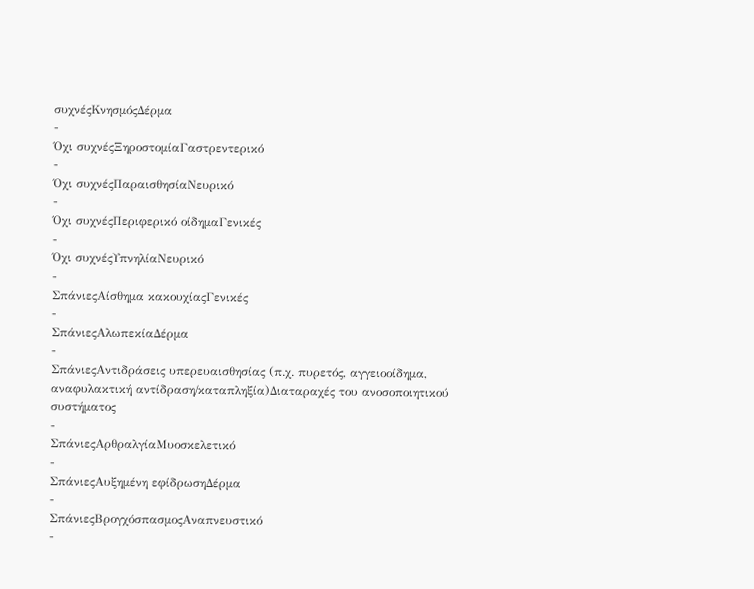συχνέςΚνησμόςΔέρμα
-
Όχι συχνέςΞηροστομίαΓαστρεντερικό
-
Όχι συχνέςΠαραισθησίαΝευρικό
-
Όχι συχνέςΠεριφερικό οίδημαΓενικές
-
Όχι συχνέςΥπνηλίαΝευρικό
-
ΣπάνιεςΑίσθημα κακουχίαςΓενικές
-
ΣπάνιεςΑλωπεκίαΔέρμα
-
ΣπάνιεςΑντιδράσεις υπερευαισθησίας (π.χ. πυρετός, αγγειοοίδημα, αναφυλακτική αντίδραση/καταπληξία)Διαταραχές του ανοσοποιητικού συστήματος
-
ΣπάνιεςΑρθραλγίαΜυοσκελετικό
-
ΣπάνιεςΑυξημένη εφίδρωσηΔέρμα
-
ΣπάνιεςΒρογχόσπασμοςΑναπνευστικό
-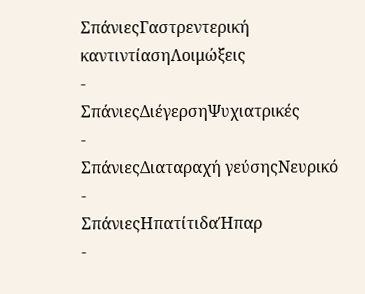ΣπάνιεςΓαστρεντερική καντιντίασηΛοιμώξεις
-
ΣπάνιεςΔιέγερσηΨυχιατρικές
-
ΣπάνιεςΔιαταραχή γεύσηςΝευρικό
-
ΣπάνιεςΗπατίτιδαΉπαρ
-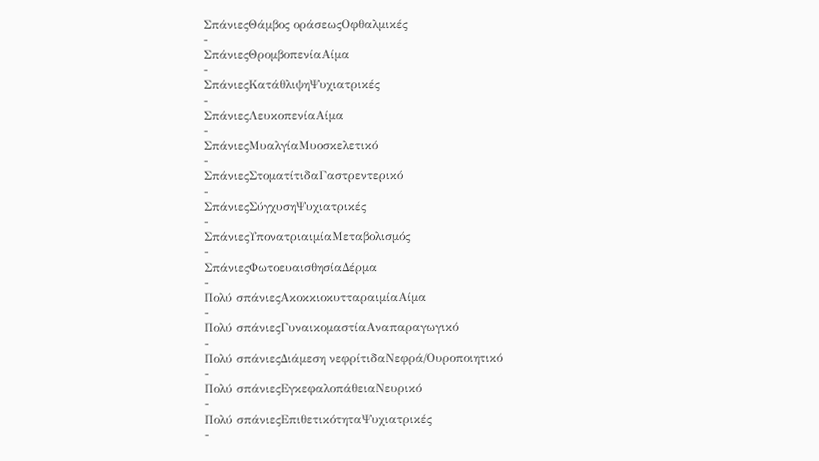ΣπάνιεςΘάμβος οράσεωςΟφθαλμικές
-
ΣπάνιεςΘρομβοπενίαΑίμα
-
ΣπάνιεςΚατάθλιψηΨυχιατρικές
-
ΣπάνιεςΛευκοπενίαΑίμα
-
ΣπάνιεςΜυαλγίαΜυοσκελετικό
-
ΣπάνιεςΣτοματίτιδαΓαστρεντερικό
-
ΣπάνιεςΣύγχυσηΨυχιατρικές
-
ΣπάνιεςΥπονατριαιμίαΜεταβολισμός
-
ΣπάνιεςΦωτοευαισθησίαΔέρμα
-
Πολύ σπάνιεςΑκοκκιοκυτταραιμίαΑίμα
-
Πολύ σπάνιεςΓυναικομαστίαΑναπαραγωγικό
-
Πολύ σπάνιεςΔιάμεση νεφρίτιδαΝεφρά/Ουροποιητικό
-
Πολύ σπάνιεςΕγκεφαλοπάθειαΝευρικό
-
Πολύ σπάνιεςΕπιθετικότηταΨυχιατρικές
-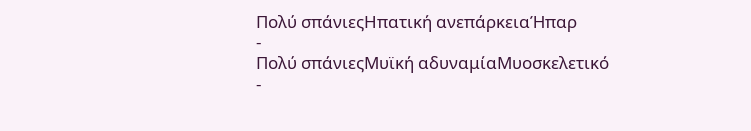Πολύ σπάνιεςΗπατική ανεπάρκειαΉπαρ
-
Πολύ σπάνιεςΜυϊκή αδυναμίαΜυοσκελετικό
-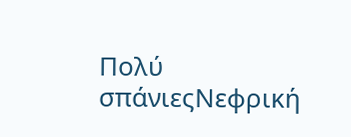Πολύ σπάνιεςΝεφρική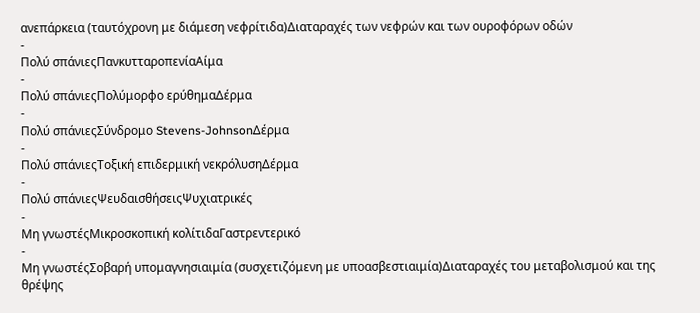ανεπάρκεια (ταυτόχρονη με διάμεση νεφρίτιδα)Διαταραχές των νεφρών και των ουροφόρων οδών
-
Πολύ σπάνιεςΠανκυτταροπενίαΑίμα
-
Πολύ σπάνιεςΠολύμορφο ερύθημαΔέρμα
-
Πολύ σπάνιεςΣύνδρομο Stevens-JohnsonΔέρμα
-
Πολύ σπάνιεςΤοξική επιδερμική νεκρόλυσηΔέρμα
-
Πολύ σπάνιεςΨευδαισθήσειςΨυχιατρικές
-
Μη γνωστέςΜικροσκοπική κολίτιδαΓαστρεντερικό
-
Μη γνωστέςΣοβαρή υπομαγνησιαιμία (συσχετιζόμενη με υποασβεστιαιμία)Διαταραχές του μεταβολισμού και της θρέψης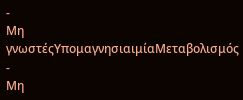-
Μη γνωστέςΥπομαγνησιαιμίαΜεταβολισμός
-
Μη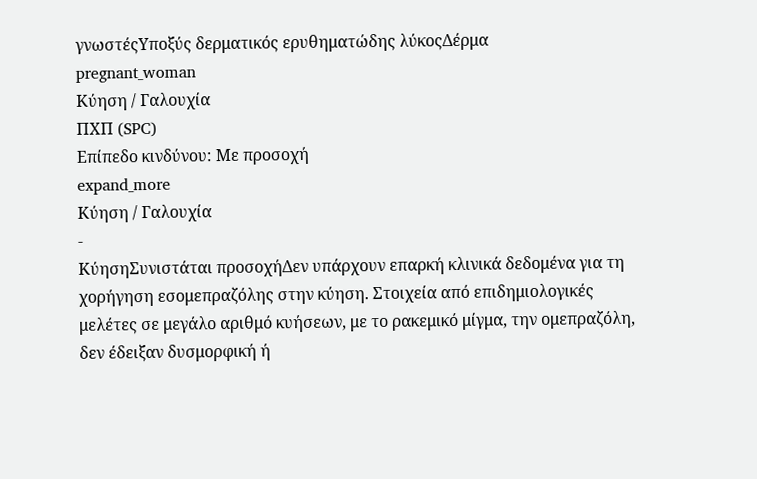γνωστέςΥποξύς δερματικός ερυθηματώδης λύκοςΔέρμα
pregnant_woman
Κύηση / Γαλουχία
ΠΧΠ (SPC)
Επίπεδο κινδύνου: Με προσοχή
expand_more
Κύηση / Γαλουχία
-
ΚύησηΣυνιστάται προσοχήΔεν υπάρχουν επαρκή κλινικά δεδομένα για τη χορήγηση εσομεπραζόλης στην κύηση. Στοιχεία από επιδημιολογικές μελέτες σε μεγάλο αριθμό κυήσεων, με το ρακεμικό μίγμα, την ομεπραζόλη, δεν έδειξαν δυσμορφική ή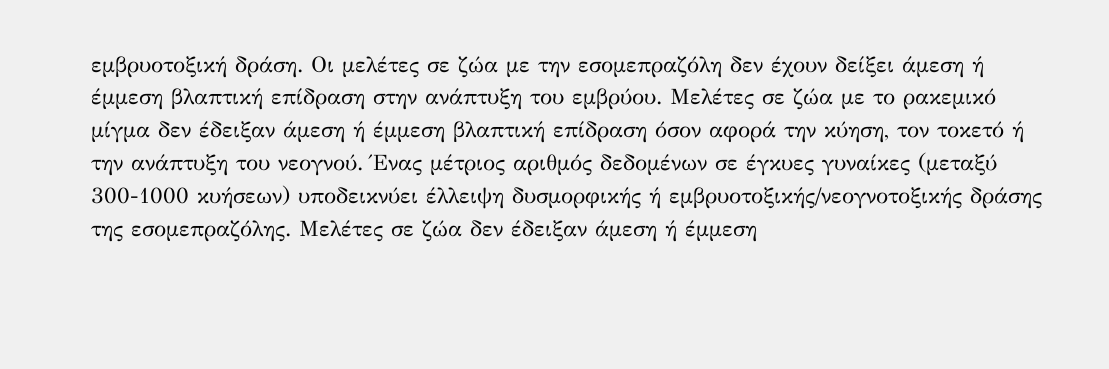εμβρυοτοξική δράση. Οι μελέτες σε ζώα με την εσομεπραζόλη δεν έχουν δείξει άμεση ή έμμεση βλαπτική επίδραση στην ανάπτυξη του εμβρύου. Μελέτες σε ζώα με το ρακεμικό μίγμα δεν έδειξαν άμεση ή έμμεση βλαπτική επίδραση όσον αφορά την κύηση, τον τοκετό ή την ανάπτυξη του νεογνού. Ένας μέτριος αριθμός δεδομένων σε έγκυες γυναίκες (μεταξύ 300-1000 κυήσεων) υποδεικνύει έλλειψη δυσμορφικής ή εμβρυοτοξικής/νεογνοτοξικής δράσης της εσομεπραζόλης. Μελέτες σε ζώα δεν έδειξαν άμεση ή έμμεση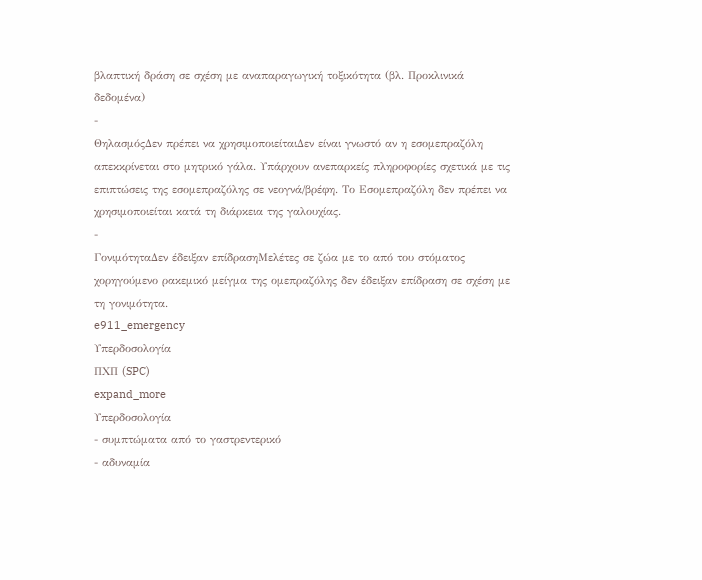βλαπτική δράση σε σχέση με αναπαραγωγική τοξικότητα (βλ. Προκλινικά δεδομένα)
-
ΘηλασμόςΔεν πρέπει να χρησιμοποιείταιΔεν είναι γνωστό αν η εσομεπραζόλη απεκκρίνεται στο μητρικό γάλα. Υπάρχουν ανεπαρκείς πληροφορίες σχετικά με τις επιπτώσεις της εσομεπραζόλης σε νεογνά/βρέφη. Το Εσομεπραζόλη δεν πρέπει να χρησιμοποιείται κατά τη διάρκεια της γαλουχίας.
-
ΓονιμότηταΔεν έδειξαν επίδρασηΜελέτες σε ζώα με το από του στόματος χορηγούμενο ρακεμικό μείγμα της ομεπραζόλης δεν έδειξαν επίδραση σε σχέση με τη γονιμότητα.
e911_emergency
Υπερδοσολογία
ΠΧΠ (SPC)
expand_more
Υπερδοσολογία
- συμπτώματα από το γαστρεντερικό
- αδυναμία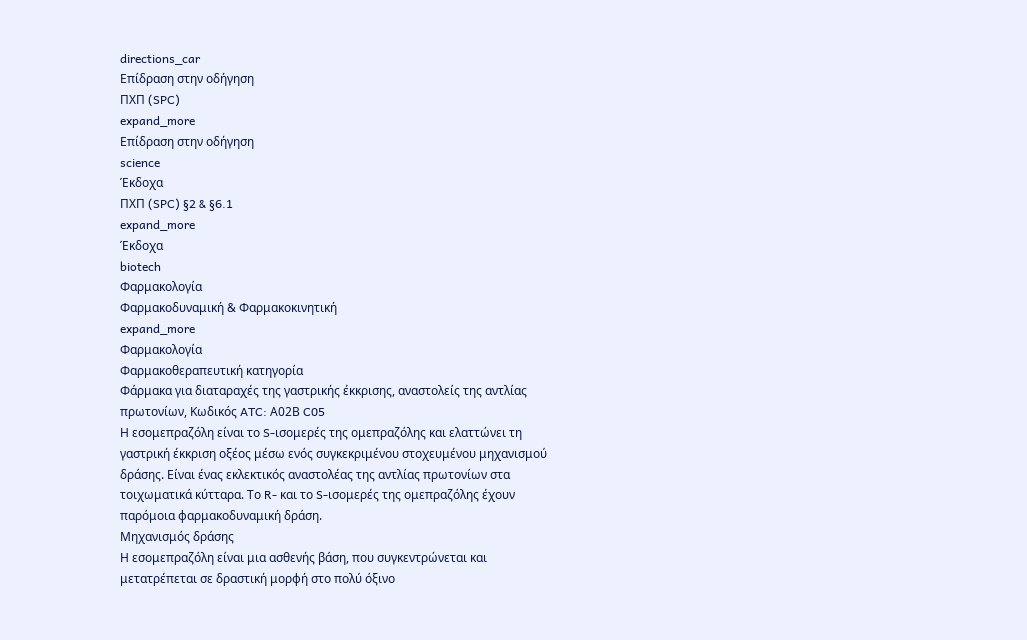directions_car
Επίδραση στην οδήγηση
ΠΧΠ (SPC)
expand_more
Επίδραση στην οδήγηση
science
Έκδοχα
ΠΧΠ (SPC) §2 & §6.1
expand_more
Έκδοχα
biotech
Φαρμακολογία
Φαρμακοδυναμική & Φαρμακοκινητική
expand_more
Φαρμακολογία
Φαρμακοθεραπευτική κατηγορία
Φάρμακα για διαταραχές της γαστρικής έκκρισης, αναστολείς της αντλίας πρωτονίων, Κωδικός ATC: Α02Β C05
Η εσομεπραζόλη είναι το S-ισομερές της ομεπραζόλης και ελαττώνει τη γαστρική έκκριση οξέος μέσω ενός συγκεκριμένου στοχευμένου μηχανισμού δράσης. Είναι ένας εκλεκτικός αναστολέας της αντλίας πρωτονίων στα τοιχωματικά κύτταρα. Το R- και το S-ισομερές της ομεπραζόλης έχουν παρόμοια φαρμακοδυναμική δράση.
Μηχανισμός δράσης
Η εσομεπραζόλη είναι μια ασθενής βάση, που συγκεντρώνεται και μετατρέπεται σε δραστική μορφή στο πολύ όξινο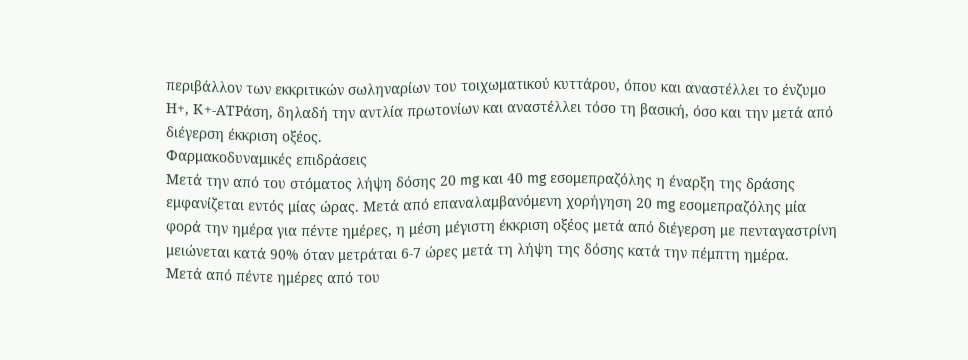περιβάλλον των εκκριτικών σωληναρίων του τοιχωματικού κυττάρου, όπου και αναστέλλει το ένζυμο Η+, Κ+-ΑΤΡάση, δηλαδή την αντλία πρωτονίων και αναστέλλει τόσο τη βασική, όσο και την μετά από διέγερση έκκριση οξέος.
Φαρμακοδυναμικές επιδράσεις
Μετά την από του στόματος λήψη δόσης 20 mg και 40 mg εσομεπραζόλης η έναρξη της δράσης εμφανίζεται εντός μίας ώρας. Μετά από επαναλαμβανόμενη χορήγηση 20 mg εσομεπραζόλης μία φορά την ημέρα για πέντε ημέρες, η μέση μέγιστη έκκριση οξέος μετά από διέγερση με πενταγαστρίνη μειώνεται κατά 90% όταν μετράται 6-7 ώρες μετά τη λήψη της δόσης κατά την πέμπτη ημέρα.
Μετά από πέντε ημέρες από του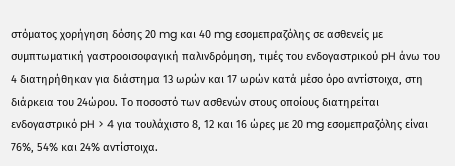στόματος χορήγηση δόσης 20 mg και 40 mg εσομεπραζόλης σε ασθενείς με συμπτωματική γαστροοισοφαγική παλινδρόμηση, τιμές του ενδογαστρικού pH άνω του 4 διατηρήθηκαν για διάστημα 13 ωρών και 17 ωρών κατά μέσο όρο αντίστοιχα, στη διάρκεια του 24ώρου. Το ποσοστό των ασθενών στους οποίους διατηρείται ενδογαστρικό pH > 4 για τουλάχιστο 8, 12 και 16 ώρες με 20 mg εσομεπραζόλης είναι 76%, 54% και 24% αντίστοιχα.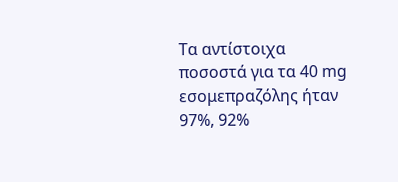Τα αντίστοιχα ποσοστά για τα 40 mg εσομεπραζόλης ήταν 97%, 92%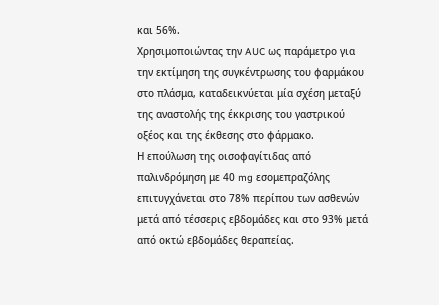και 56%.
Χρησιμοποιώντας την AUC ως παράμετρο για την εκτίμηση της συγκέντρωσης του φαρμάκου στο πλάσμα, καταδεικνύεται μία σχέση μεταξύ της αναστολής της έκκρισης του γαστρικού οξέος και της έκθεσης στο φάρμακο.
Η επούλωση της οισοφαγίτιδας από παλινδρόμηση με 40 mg εσομεπραζόλης επιτυγχάνεται στο 78% περίπου των ασθενών μετά από τέσσερις εβδομάδες και στο 93% μετά από οκτώ εβδομάδες θεραπείας.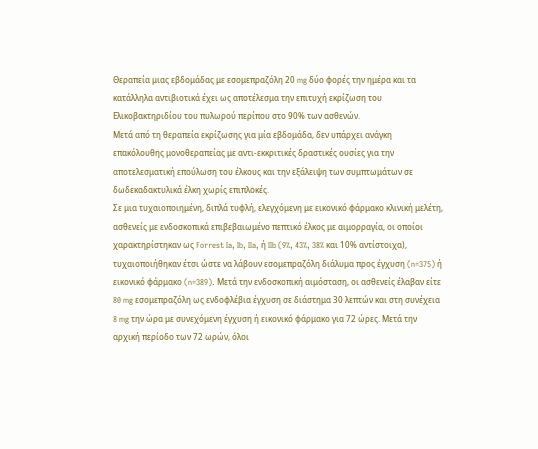Θεραπεία μιας εβδομάδας με εσομεπραζόλη 20 mg δύο φορές την ημέρα και τα κατάλληλα αντιβιοτικά έχει ως αποτέλεσμα την επιτυχή εκρίζωση του Ελικοβακτηριδίου του πυλωρού περίπου στο 90% των ασθενών.
Μετά από τη θεραπεία εκρίζωσης για μία εβδομάδα, δεν υπάρχει ανάγκη επακόλουθης μονοθεραπείας με αντι-εκκριτικές δραστικές ουσίες για την αποτελεσματική επούλωση του έλκους και την εξάλειψη των συμπτωμάτων σε δωδεκαδακτυλικά έλκη χωρίς επιπλοκές.
Σε μια τυχαιοποιημένη, διπλά τυφλή, ελεγχόμενη με εικονικό φάρμακο κλινική μελέτη, ασθενείς με ενδοσκοπικά επιβεβαιωμένο πεπτικό έλκος με αιμορραγία, οι οποίοι χαρακτηρίστηκαν ως Forrest Ia, Ib, IIa, ή IIb (9%, 43%, 38% και 10% αντίστοιχα), τυχαιοποιήθηκαν έτσι ώστε να λάβουν εσομεπραζόλη διάλυμα προς έγχυση (n=375) ή εικονικό φάρμακο (n=389). Μετά την ενδοσκοπική αιμόσταση, οι ασθενείς έλαβαν είτε 80 mg εσομεπραζόλη ως ενδοφλέβια έγχυση σε διάστημα 30 λεπτών και στη συνέχεια 8 mg την ώρα με συνεχόμενη έγχυση ή εικονικό φάρμακο για 72 ώρες. Μετά την αρχική περίοδο των 72 ωρών, όλοι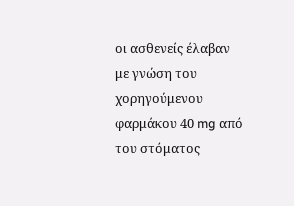οι ασθενείς έλαβαν με γνώση του χορηγούμενου φαρμάκου 40 mg από του στόματος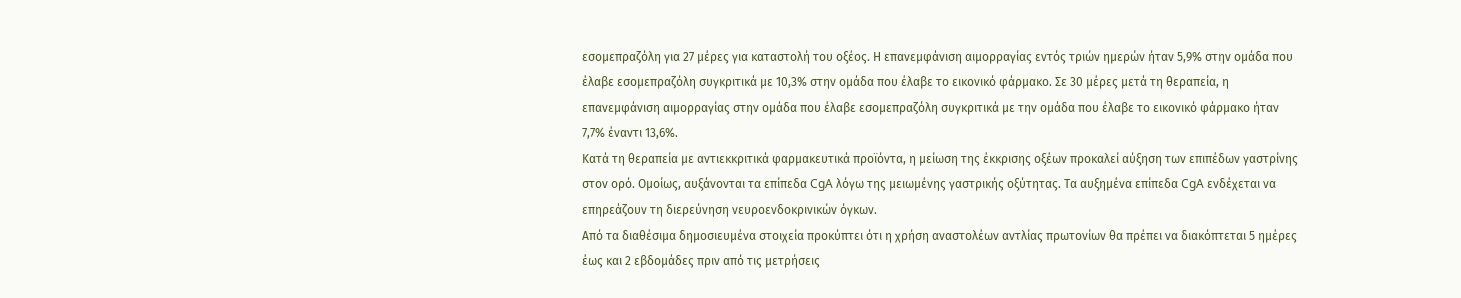εσομεπραζόλη για 27 μέρες για καταστολή του οξέος. Η επανεμφάνιση αιμορραγίας εντός τριών ημερών ήταν 5,9% στην ομάδα που έλαβε εσομεπραζόλη συγκριτικά με 10,3% στην ομάδα που έλαβε το εικονικό φάρμακο. Σε 30 μέρες μετά τη θεραπεία, η επανεμφάνιση αιμορραγίας στην ομάδα που έλαβε εσομεπραζόλη συγκριτικά με την ομάδα που έλαβε το εικονικό φάρμακο ήταν 7,7% έναντι 13,6%.
Κατά τη θεραπεία με αντιεκκριτικά φαρμακευτικά προϊόντα, η μείωση της έκκρισης οξέων προκαλεί αύξηση των επιπέδων γαστρίνης στον ορό. Ομοίως, αυξάνονται τα επίπεδα CgA λόγω της μειωμένης γαστρικής οξύτητας. Τα αυξημένα επίπεδα CgA ενδέχεται να επηρεάζουν τη διερεύνηση νευροενδοκρινικών όγκων.
Από τα διαθέσιμα δημοσιευμένα στοιχεία προκύπτει ότι η χρήση αναστολέων αντλίας πρωτονίων θα πρέπει να διακόπτεται 5 ημέρες έως και 2 εβδομάδες πριν από τις μετρήσεις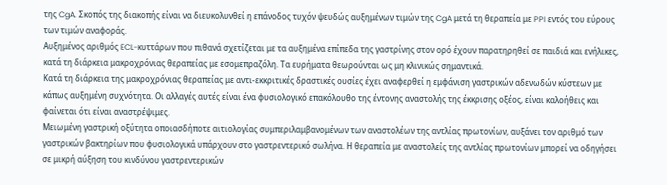της CgA. Σκοπός της διακοπής είναι να διευκολυνθεί η επάνοδος τυχόν ψευδώς αυξημένων τιμών της CgA μετά τη θεραπεία με PPI εντός του εύρους των τιμών αναφοράς.
Αυξημένος αριθμός ECL-κυττάρων που πιθανά σχετίζεται με τα αυξημένα επίπεδα της γαστρίνης στον ορό έχουν παρατηρηθεί σε παιδιά και ενήλικες, κατά τη διάρκεια μακροχρόνιας θεραπείας με εσομεπραζόλη. Τα ευρήματα θεωρούνται ως μη κλινικώς σημαντικά.
Κατά τη διάρκεια της μακροχρόνιας θεραπείας με αντι-εκκριτικές δραστικές ουσίες έχει αναφερθεί η εμφάνιση γαστρικών αδενωδών κύστεων με κάπως αυξημένη συχνότητα. Οι αλλαγές αυτές είναι ένα φυσιολογικό επακόλουθο της έντονης αναστολής της έκκρισης οξέος, είναι καλοήθεις και φαίνεται ότι είναι αναστρέψιμες.
Μειωμένη γαστρική οξύτητα οποιασδήποτε αιτιολογίας συμπεριλαμβανομένων των αναστολέων της αντλίας πρωτονίων, αυξάνει τον αριθμό των γαστρικών βακτηρίων που φυσιολογικά υπάρχουν στο γαστρεντερικό σωλήνα. Η θεραπεία με αναστολείς της αντλίας πρωτονίων μπορεί να οδηγήσει σε μικρή αύξηση του κινδύνου γαστρεντερικών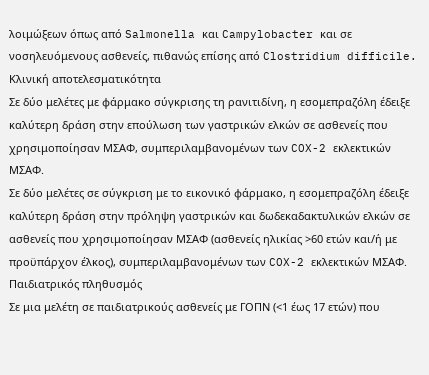λοιμώξεων όπως από Salmonella και Campylobacter και σε νοσηλευόμενους ασθενείς, πιθανώς επίσης από Clostridium difficile.
Κλινική αποτελεσματικότητα
Σε δύο μελέτες με φάρμακο σύγκρισης τη ρανιτιδίνη, η εσομεπραζόλη έδειξε καλύτερη δράση στην επούλωση των γαστρικών ελκών σε ασθενείς που χρησιμοποίησαν ΜΣΑΦ, συμπεριλαμβανομένων των COX-2 εκλεκτικών ΜΣΑΦ.
Σε δύο μελέτες σε σύγκριση με το εικονικό φάρμακο, η εσομεπραζόλη έδειξε καλύτερη δράση στην πρόληψη γαστρικών και δωδεκαδακτυλικών ελκών σε ασθενείς που χρησιμοποίησαν ΜΣΑΦ (ασθενείς ηλικίας >60 ετών και/ή με προϋπάρχον έλκος), συμπεριλαμβανομένων των COX-2 εκλεκτικών ΜΣΑΦ.
Παιδιατρικός πληθυσμός
Σε μια μελέτη σε παιδιατρικούς ασθενείς με ΓΟΠΝ (<1 έως 17 ετών) που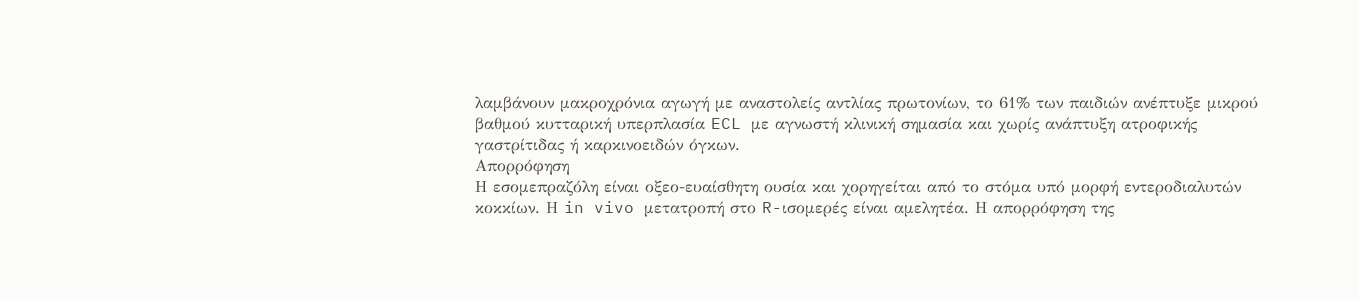λαμβάνουν μακροχρόνια αγωγή με αναστολείς αντλίας πρωτονίων, το 61% των παιδιών ανέπτυξε μικρού βαθμού κυτταρική υπερπλασία ECL με αγνωστή κλινική σημασία και χωρίς ανάπτυξη ατροφικής γαστρίτιδας ή καρκινοειδών όγκων.
Απορρόφηση
Η εσομεπραζόλη είναι οξεο-ευαίσθητη ουσία και χορηγείται από το στόμα υπό μορφή εντεροδιαλυτών κοκκίων. Η in vivo μετατροπή στο R-ισομερές είναι αμελητέα. Η απορρόφηση της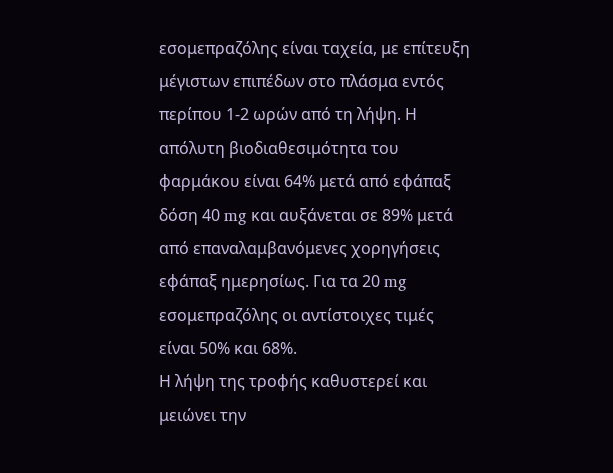εσομεπραζόλης είναι ταχεία, με επίτευξη μέγιστων επιπέδων στο πλάσμα εντός περίπου 1-2 ωρών από τη λήψη. Η απόλυτη βιοδιαθεσιμότητα του φαρμάκου είναι 64% μετά από εφάπαξ δόση 40 mg και αυξάνεται σε 89% μετά από επαναλαμβανόμενες χορηγήσεις εφάπαξ ημερησίως. Για τα 20 mg εσομεπραζόλης οι αντίστοιχες τιμές είναι 50% και 68%.
Η λήψη της τροφής καθυστερεί και μειώνει την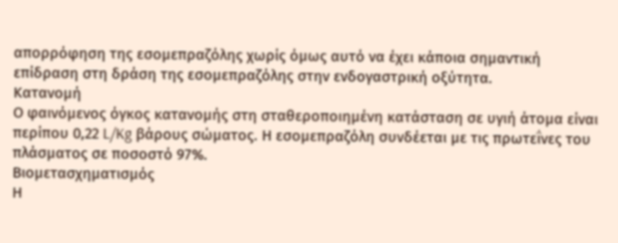απορρόφηση της εσομεπραζόλης χωρίς όμως αυτό να έχει κάποια σημαντική επίδραση στη δράση της εσομεπραζόλης στην ενδογαστρική οξύτητα.
Κατανομή
Ο φαινόμενος όγκος κατανομής στη σταθεροποιημένη κατάσταση σε υγιή άτομα είναι περίπου 0,22 L/Kg βάρους σώματος. Η εσομεπραζόλη συνδέεται με τις πρωτεΐνες του πλάσματος σε ποσοστό 97%.
Βιομετασχηματισμός
Η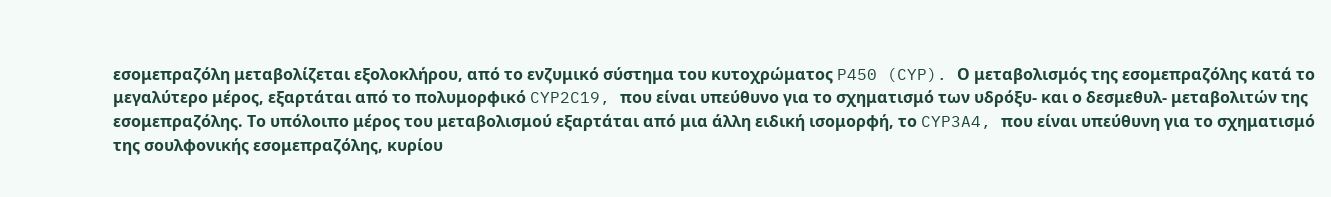εσομεπραζόλη μεταβολίζεται εξολοκλήρου, από το ενζυμικό σύστημα του κυτοχρώματος P450 (CYP). Ο μεταβολισμός της εσομεπραζόλης κατά το μεγαλύτερο μέρος, εξαρτάται από το πολυμορφικό CYP2C19, που είναι υπεύθυνο για το σχηματισμό των υδρόξυ- και ο δεσμεθυλ- μεταβολιτών της εσομεπραζόλης. Το υπόλοιπο μέρος του μεταβολισμού εξαρτάται από μια άλλη ειδική ισομορφή, το CYP3A4, που είναι υπεύθυνη για το σχηματισμό της σουλφονικής εσομεπραζόλης, κυρίου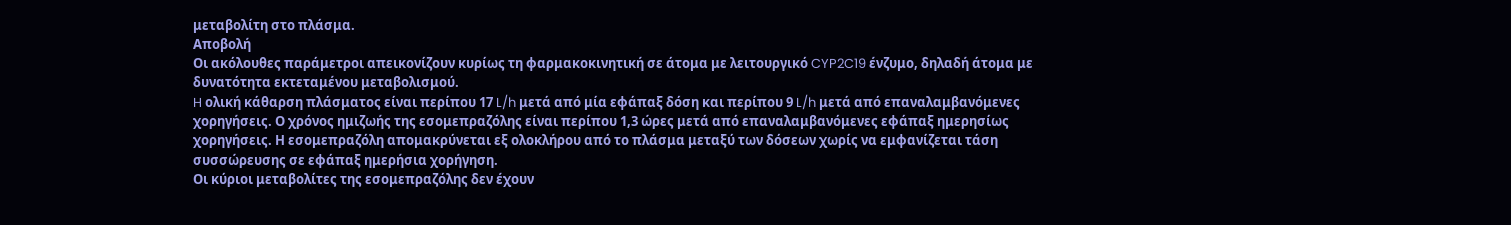μεταβολίτη στο πλάσμα.
Αποβολή
Οι ακόλουθες παράμετροι απεικονίζουν κυρίως τη φαρμακοκινητική σε άτομα με λειτουργικό CYP2C19 ένζυμο, δηλαδή άτομα με δυνατότητα εκτεταμένου μεταβολισμού.
H ολική κάθαρση πλάσματος είναι περίπου 17 L/h μετά από μία εφάπαξ δόση και περίπου 9 L/h μετά από επαναλαμβανόμενες χορηγήσεις. Ο χρόνος ημιζωής της εσομεπραζόλης είναι περίπου 1,3 ώρες μετά από επαναλαμβανόμενες εφάπαξ ημερησίως χορηγήσεις. Η εσομεπραζόλη απομακρύνεται εξ ολοκλήρου από το πλάσμα μεταξύ των δόσεων χωρίς να εμφανίζεται τάση συσσώρευσης σε εφάπαξ ημερήσια χορήγηση.
Οι κύριοι μεταβολίτες της εσομεπραζόλης δεν έχουν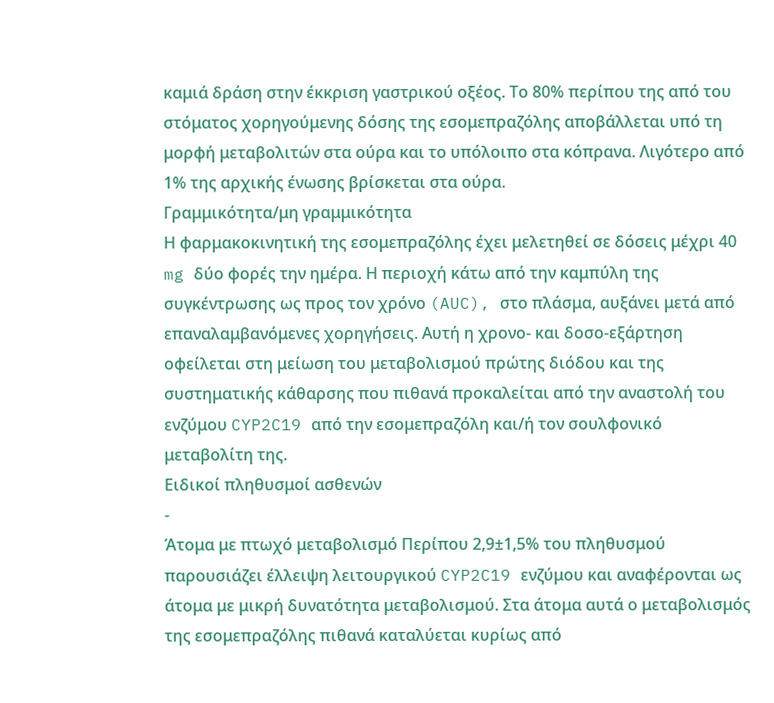καμιά δράση στην έκκριση γαστρικού οξέος. Το 80% περίπου της από του στόματος χορηγούμενης δόσης της εσομεπραζόλης αποβάλλεται υπό τη μορφή μεταβολιτών στα ούρα και το υπόλοιπο στα κόπρανα. Λιγότερο από 1% της αρχικής ένωσης βρίσκεται στα ούρα.
Γραμμικότητα/μη γραμμικότητα
Η φαρμακοκινητική της εσομεπραζόλης έχει μελετηθεί σε δόσεις μέχρι 40 mg δύο φορές την ημέρα. Η περιοχή κάτω από την καμπύλη της συγκέντρωσης ως προς τον χρόνο (AUC), στο πλάσμα, αυξάνει μετά από επαναλαμβανόμενες χορηγήσεις. Αυτή η χρονο- και δοσο-εξάρτηση οφείλεται στη μείωση του μεταβολισμού πρώτης διόδου και της συστηματικής κάθαρσης που πιθανά προκαλείται από την αναστολή του ενζύμου CYP2C19 από την εσομεπραζόλη και/ή τον σουλφονικό μεταβολίτη της.
Ειδικοί πληθυσμοί ασθενών
-
Άτομα με πτωχό μεταβολισμό Περίπου 2,9±1,5% του πληθυσμού παρουσιάζει έλλειψη λειτουργικού CYP2C19 ενζύμου και αναφέρονται ως άτομα με μικρή δυνατότητα μεταβολισμού. Στα άτομα αυτά ο μεταβολισμός της εσομεπραζόλης πιθανά καταλύεται κυρίως από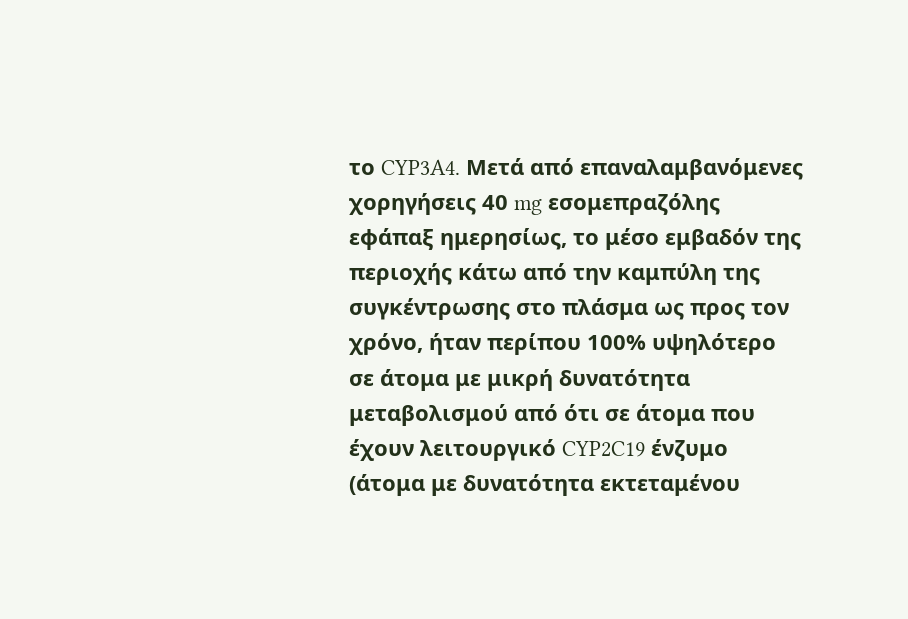το CYP3A4. Μετά από επαναλαμβανόμενες χορηγήσεις 40 mg εσομεπραζόλης εφάπαξ ημερησίως, το μέσο εμβαδόν της περιοχής κάτω από την καμπύλη της συγκέντρωσης στο πλάσμα ως προς τον χρόνο, ήταν περίπου 100% υψηλότερο σε άτομα με μικρή δυνατότητα μεταβολισμού από ότι σε άτομα που έχουν λειτουργικό CYP2C19 ένζυμο (άτομα με δυνατότητα εκτεταμένου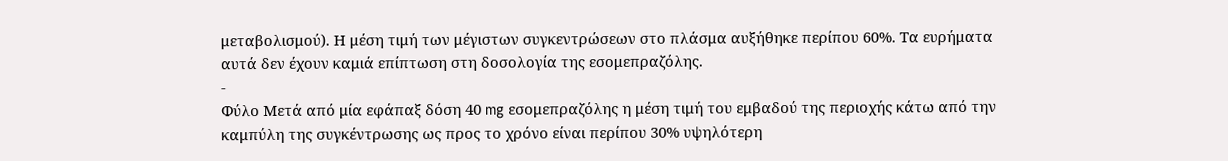μεταβολισμού). Η μέση τιμή των μέγιστων συγκεντρώσεων στο πλάσμα αυξήθηκε περίπου 60%. Τα ευρήματα αυτά δεν έχουν καμιά επίπτωση στη δοσολογία της εσομεπραζόλης.
-
Φύλο Μετά από μία εφάπαξ δόση 40 mg εσομεπραζόλης η μέση τιμή του εμβαδού της περιοχής κάτω από την καμπύλη της συγκέντρωσης ως προς το χρόνο είναι περίπου 30% υψηλότερη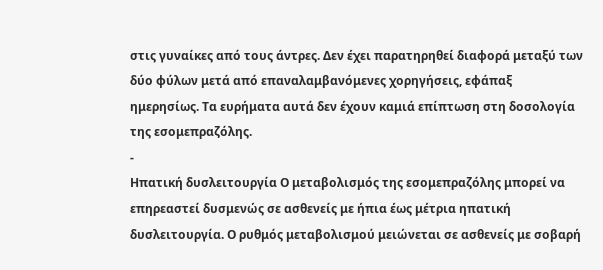στις γυναίκες από τους άντρες. Δεν έχει παρατηρηθεί διαφορά μεταξύ των δύο φύλων μετά από επαναλαμβανόμενες χορηγήσεις, εφάπαξ ημερησίως. Τα ευρήματα αυτά δεν έχουν καμιά επίπτωση στη δοσολογία της εσομεπραζόλης.
-
Ηπατική δυσλειτουργία Ο μεταβολισμός της εσομεπραζόλης μπορεί να επηρεαστεί δυσμενώς σε ασθενείς με ήπια έως μέτρια ηπατική δυσλειτουργία. Ο ρυθμός μεταβολισμού μειώνεται σε ασθενείς με σοβαρή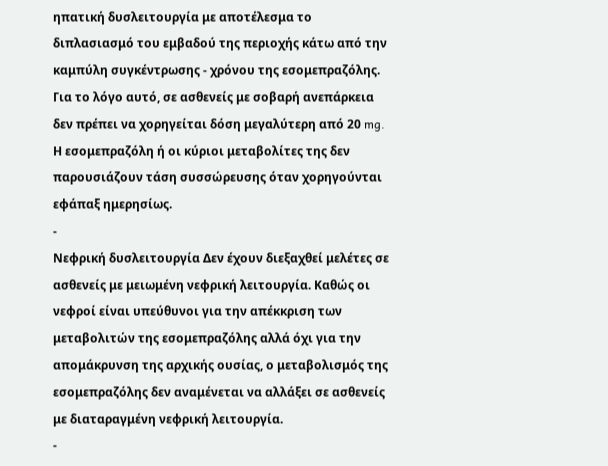ηπατική δυσλειτουργία με αποτέλεσμα το διπλασιασμό του εμβαδού της περιοχής κάτω από την καμπύλη συγκέντρωσης - χρόνου της εσομεπραζόλης. Για το λόγο αυτό, σε ασθενείς με σοβαρή ανεπάρκεια δεν πρέπει να χορηγείται δόση μεγαλύτερη από 20 mg. Η εσομεπραζόλη ή οι κύριοι μεταβολίτες της δεν παρουσιάζουν τάση συσσώρευσης όταν χορηγούνται εφάπαξ ημερησίως.
-
Νεφρική δυσλειτουργία Δεν έχουν διεξαχθεί μελέτες σε ασθενείς με μειωμένη νεφρική λειτουργία. Καθώς οι νεφροί είναι υπεύθυνοι για την απέκκριση των μεταβολιτών της εσομεπραζόλης αλλά όχι για την απομάκρυνση της αρχικής ουσίας, ο μεταβολισμός της εσομεπραζόλης δεν αναμένεται να αλλάξει σε ασθενείς με διαταραγμένη νεφρική λειτουργία.
-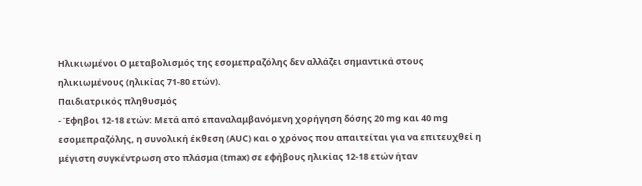Ηλικιωμένοι Ο μεταβολισμός της εσομεπραζόλης δεν αλλάζει σημαντικά στους ηλικιωμένους (ηλικίας 71-80 ετών).
Παιδιατρικός πληθυσμός
- Έφηβοι 12-18 ετών: Μετά από επαναλαμβανόμενη χορήγηση δόσης 20 mg και 40 mg εσομεπραζόλης, η συνολική έκθεση (AUC) και ο χρόνος που απαιτείται για να επιτευχθεί η μέγιστη συγκέντρωση στο πλάσμα (tmax) σε εφήβους ηλικίας 12-18 ετών ήταν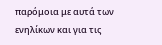παρόμοια με αυτά των ενηλίκων και για τις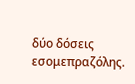δύο δόσεις εσομεπραζόλης.